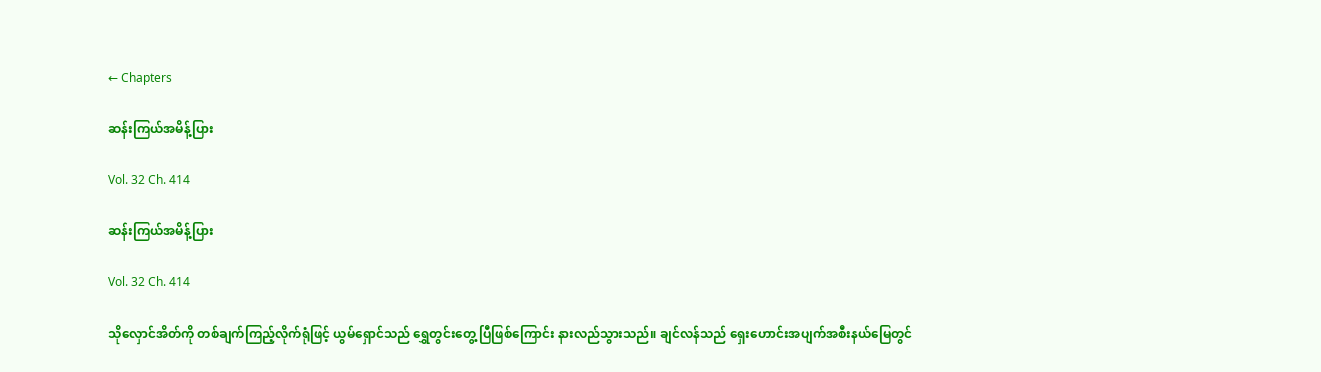← Chapters

ဆန်းကြယ်အမိန့်ပြား

Vol. 32 Ch. 414

ဆန်းကြယ်အမိန့်ပြား

Vol. 32 Ch. 414

သိုလှောင်အိတ်ကို တစ်ချက်ကြည့်လိုက်ရုံဖြင့် ယွမ်ရှောင်သည် ရွှေတွင်းတွေ့ ပြီဖြစ်ကြောင်း နားလည်သွားသည်။ ချင်လန်သည် ရှေးဟောင်းအပျက်အစီးနယ်မြေတွင်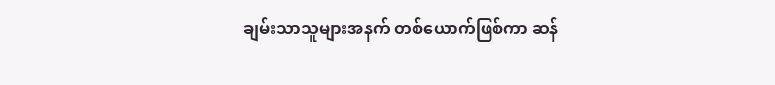ချမ်းသာသူများအနက် တစ်ယောက်ဖြစ်ကာ ဆန်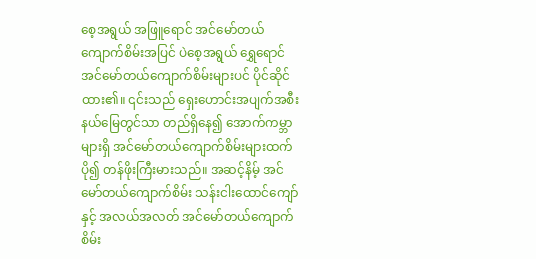စေ့အရွယ် အဖြူရောင် အင်မော်တယ်ကျောက်စိမ်းအပြင် ပဲစေ့အရွယ် ရွှေရောင် အင်မော်တယ်ကျောက်စိမ်းများပင် ပိုင်ဆိုင်ထား၏။ ၎င်းသည် ရှေးဟောင်းအပျက်အစီးနယ်မြေတွင်သာ တည်ရှိနေ၍ အောက်ကမ္ဘာများရှိ အင်မော်တယ်ကျောက်စိမ်းများထက် ပို၍ တန်ဖိုးကြီးမားသည်။ အဆင့်နိမ့် အင်မော်တယ်ကျောက်စိမ်း သန်းငါးထောင်ကျော်နှင့် အလယ်အလတ် အင်မော်တယ်ကျောက်စိမ်း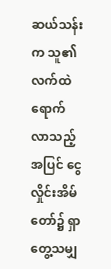ဆယ်သန်းက သူ၏ လက်ထဲ ရောက်လာသည့်အပြင် ငွေလှိုင်းအိမ်တော်၌ ရှာတွေ့သမျှ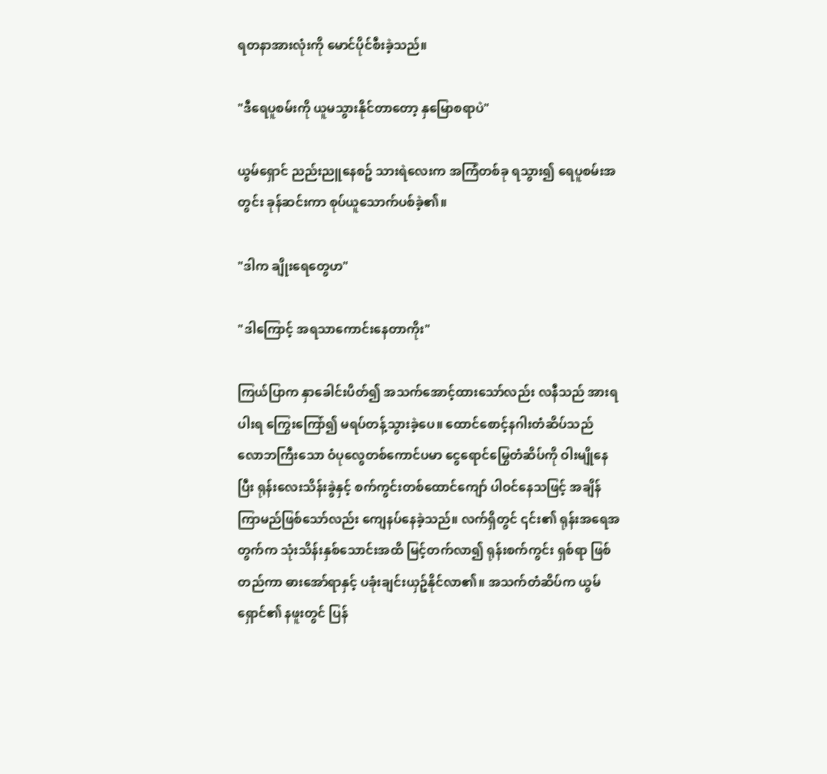ရတနာအားလုံးကို မောင်ပိုင်စီးခဲ့သည်။

"ဒီရေပူစမ်းကို ယူမသွားနိုင်တာတော့ နှမြောစရာပဲ"

ယွမ်ရှောင် ညည်းညူနေစဥ် သားရဲလေးက အကြံတစ်ခု ရသွား၍ ရေပူစမ်းအတွင်း ခုန်ဆင်းကာ စုပ်ယူသောက်ပစ်ခဲ့၏။

"ဒါက ချိုးရေတွေဟ"

"ဒါကြောင့် အရသာကောင်းနေတာကိုး"

ကြယ်ပြာက နှာခေါင်းပိတ်၍ အသက်အောင့်ထားသော်လည်း လနီသည် အားရပါးရ ကြွေးကြော်၍ မရပ်တန့်သွားခဲ့ပေ။ ထောင်စောင့်နဂါးတံဆိပ်သည် လောဘကြီးသော ဝံပုလွေတစ်ကောင်ပမာ ငွေရောင်မြွေတံဆိပ်ကို ဝါးမျိုနေပြီး ရုန်းလေးသိန်းခွဲနှင့် စက်ကွင်းတစ်ထောင်ကျော် ပါဝင်နေသဖြင့် အချိန်ကြာမည်ဖြစ်သော်လည်း ကျေနပ်နေခဲ့သည်။ လက်ရှိတွင် ၎င်း၏ ရုန်းအရေအတွက်က သုံးသိန်းနှစ်သောင်းအထိ မြင့်တက်လာ၍ ရုန်းစက်ကွင်း ရှစ်ရာ ဖြစ်တည်ကာ ဓားအော်ရာနှင့် ပခုံးချင်းယှဥ်နိုင်လာ၏။ အသက်တံဆိပ်က ယွမ်ရှောင်၏ နဖူးတွင် ပြန်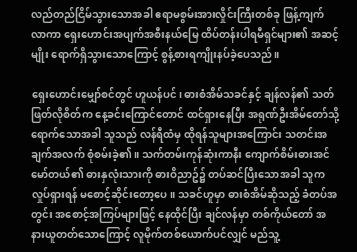လည်တည်ငြိမ်သွားသောအခါ ဧရာမစွမ်းအားလှိုင်းကြီးတစ်ခု ဖြန့်ကျက်လာကာ ရှေးဟောင်းအပျက်အစီးနယ်မြေ ထိပ်တန်းပါရမီရှင်များ၏ အဆင့်မျိုး ရောက်ရှိသွားသောကြောင့် စွန့်စားရကျိုးနပ်ခဲ့ပေသည်။

ရှေးဟောင်းမျှော်စင်တွင် ဟူယန်ပင်၊ ဓားစံအိမ်သခင်နှင့် ချန်လန်၏ သတ်ဖြတ်လိုစိတ်က နေ့ခင်းကြောင်တောင် ထင်ရှားနေပြီး အရုဏ်ဦးအိမ်တော်သို့ ရောက်သောအခါ သူသည် လန်ရီထံမှ ထိုရန်သူများအကြောင်း သတင်းအချက်အလက် စုံစမ်းခဲ့၏။ သက်တမ်းကုန်ဆုံးကာနီး ကျောက်စိမ်းဓားအင်မော်တယ်၏ ဓားနှလုံးသားကို ဓားဝိညာဥ်၌ တပ်ဆင်ပြီးသောအခါ သူက လှုပ်ရှားရန် မစောင့်ဆိုင်းတော့ပေ။ သခင်ဟူမှာ ဓားစံအိမ်ဆိုသည့် ခံတပ်အတွင်း အစောင့်အကြပ်များဖြင့် နေထိုင်ပြီး ချင်လန်မှာ တစ်ကိုယ်တော် အနားယူတတ်သောကြောင့် လူမိုက်တစ်ယောက်ပင်လျှင် မည်သူ့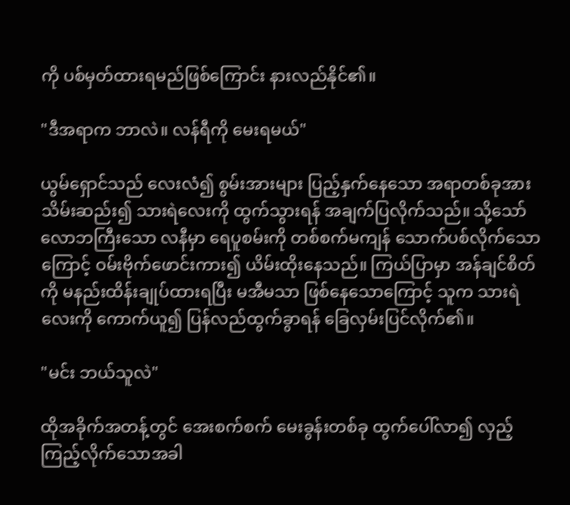ကို ပစ်မှတ်ထားရမည်ဖြစ်ကြောင်း နားလည်နိုင်၏။

"ဒီအရာက ဘာလဲ။ လန်ရီကို မေးရမယ်"

ယွမ်ရှောင်သည် လေးလံ၍ စွမ်းအားများ ပြည့်နှက်နေသော အရာတစ်ခုအား သိမ်းဆည်း၍ သားရဲလေးကို ထွက်သွားရန် အချက်ပြလိုက်သည်။ သို့သော် လောဘကြီးသော လနီမှာ ရေပူစမ်းကို တစ်စက်မကျန် သောက်ပစ်လိုက်သောကြောင့် ဝမ်းဗိုက်ဖောင်းကား၍ ယိမ်းထိုးနေသည်။ ကြယ်ပြာမှာ အန်ချင်စိတ်ကို မနည်းထိန်းချုပ်ထားရပြီး မအီမသာ ဖြစ်နေသောကြောင့် သူက သားရဲလေးကို ကောက်ယူ၍ ပြန်လည်ထွက်ခွာရန် ခြေလှမ်းပြင်လိုက်၏။

"မင်း ဘယ်သူလဲ"

ထိုအခိုက်အတန့်တွင် အေးစက်စက် မေးခွန်းတစ်ခု ထွက်ပေါ်လာ၍ လှည့်ကြည့်လိုက်သောအခါ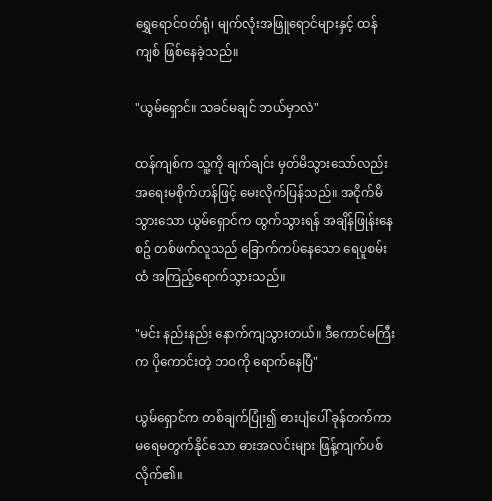ရွှေရောင်ဝတ်ရုံ၊ မျက်လုံးအဖြူရောင်များနှင့် ထန်ကျစ် ဖြစ်နေခဲ့သည်။

"ယွမ်ရှောင်။ သခင်မချင် ဘယ်မှာလဲ"

ထန်ကျစ်က သူ့ကို ချက်ချင်း မှတ်မိသွားသော်လည်း အရေးမစိုက်ဟန်ဖြင့် မေးလိုက်ပြန်သည်။ အငိုက်မိသွားသော ယွမ်ရှောင်က ထွက်သွားရန် အချိန်ဖြုန်းနေစဥ် တစ်ဖက်လူသည် ခြောက်ကပ်နေသော ရေပူစမ်းထံ အကြည့်ရောက်သွားသည်။

"မင်း နည်းနည်း နောက်ကျသွားတယ်။ ဒီကောင်မကြီးက ပိုကောင်းတဲ့ ဘဝကို ရောက်နေပြီ"

ယွမ်ရှောင်က တစ်ချက်ပြုံး၍ ဓားပျံပေါ် ခုန်တက်ကာ မရေမတွက်နိုင်သော ဓားအလင်းများ ဖြန့်ကျက်ပစ်လိုက်၏။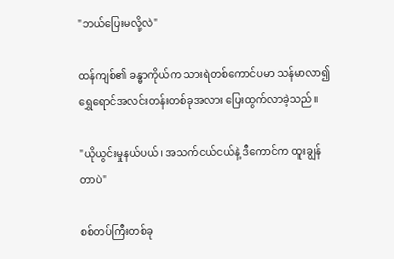"ဘယ်ပြေးမလို့လဲ"

ထန်ကျစ်၏ ခန္ဓာကိုယ်က သားရဲတစ်ကောင်ပမာ သန်မာလာ၍ ရွှေရောင်အလင်းတန်းတစ်ခုအလား ပြေးထွက်လာခဲ့သည်။

"ယိုယွင်းမှုနယ်ပယ်၊ အသက်ငယ်ငယ်နဲ့ ဒီကောင်က ထူးချွန်တာပဲ"

စစ်တပ်ကြီးတစ်ခု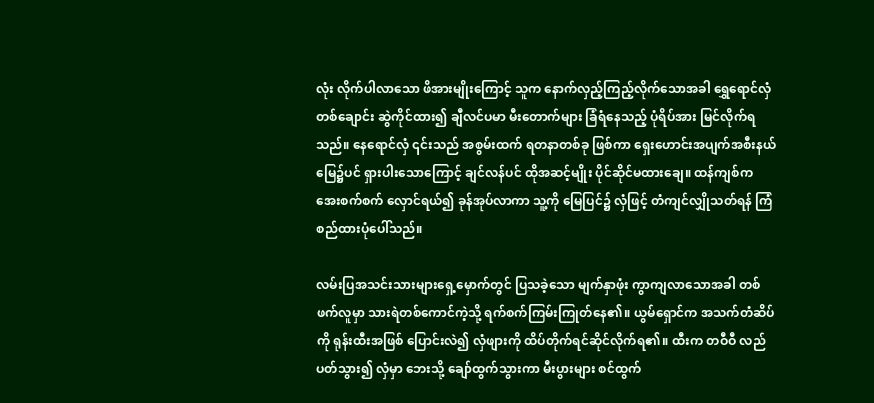လုံး လိုက်ပါလာသော ဖိအားမျိုးကြောင့် သူက နောက်လှည့်ကြည့်လိုက်သောအခါ ရွှေရောင်လှံတစ်ချောင်း ဆွဲကိုင်ထား၍ ချီလင်ပမာ မီးတောက်များ ခြံရံနေသည့် ပုံရိပ်အား မြင်လိုက်ရသည်။ နေရောင်လှံ ၎င်းသည် အစွမ်းထက် ရတနာတစ်ခု ဖြစ်ကာ ရှေးဟောင်းအပျက်အစီးနယ်မြေ၌ပင် ရှားပါးသောကြောင့် ချင်လန်ပင် ထိုအဆင့်မျိုး ပိုင်ဆိုင်မထားချေ။ ထန်ကျစ်က အေးစက်စက် လှောင်ရယ်၍ ခုန်အုပ်လာကာ သူ့ကို မြေပြင်၌ လှံဖြင့် တံကျင်လျှိုသတ်ရန် ကြံစည်ထားပုံပေါ်သည်။

လမ်းပြအသင်းသားများရှေ့မှောက်တွင် ပြသခဲ့သော မျက်နှာဖုံး ကွာကျလာသောအခါ တစ်ဖက်လူမှာ သားရဲတစ်ကောင်ကဲ့သို့ ရက်စက်ကြမ်းကြုတ်နေ၏။ ယွမ်ရှောင်က အသက်တံဆိပ်ကို ရုန်းထီးအဖြစ် ပြောင်းလဲ၍ လှံဖျားကို ထိပ်တိုက်ရင်ဆိုင်လိုက်ရ၏။ ထီးက တဝီဝီ လည်ပတ်သွား၍ လှံမှာ ဘေးသို့ ချော်ထွက်သွားကာ မီးပွားများ စင်ထွက်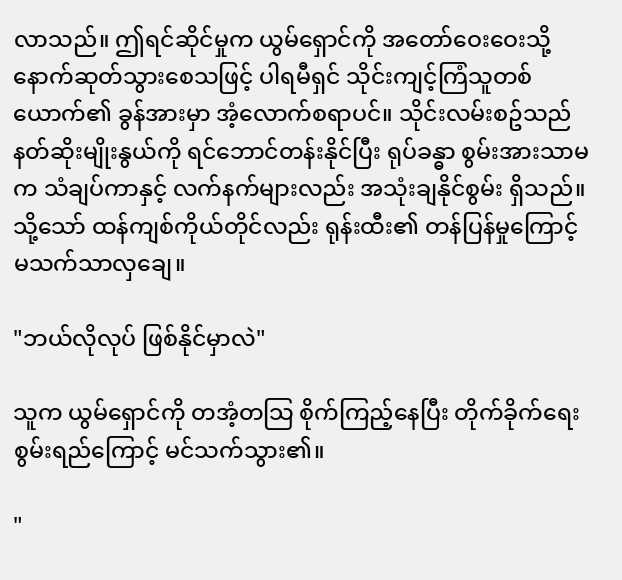လာသည်။ ဤရင်ဆိုင်မှုက ယွမ်ရှောင်ကို အတော်ဝေးဝေးသို့ နောက်ဆုတ်သွားစေသဖြင့် ပါရမီရှင် သိုင်းကျင့်ကြံသူတစ်ယောက်၏ ခွန်အားမှာ အံ့လောက်စရာပင်။ သိုင်းလမ်းစဥ်သည် နတ်ဆိုးမျိုးနွယ်ကို ရင်ဘောင်တန်းနိုင်ပြီး ရုပ်ခန္ဓာ စွမ်းအားသာမက သံချပ်ကာနှင့် လက်နက်များလည်း အသုံးချနိုင်စွမ်း ရှိသည်။ သို့သော် ထန်ကျစ်ကိုယ်တိုင်လည်း ရုန်းထီး၏ တန်ပြန်မှုကြောင့် မသက်သာလှချေ။

"ဘယ်လိုလုပ် ဖြစ်နိုင်မှာလဲ"

သူက ယွမ်ရှောင်ကို တအံ့တသြ စိုက်ကြည့်နေပြီး တိုက်ခိုက်ရေးစွမ်းရည်ကြောင့် မင်သက်သွား၏။

"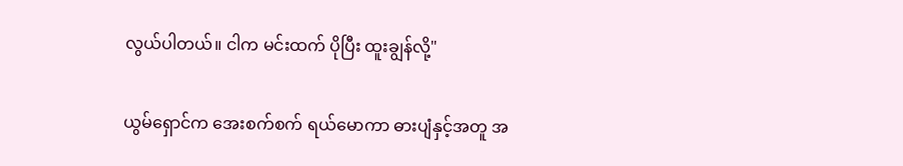လွယ်ပါတယ်။ ငါက မင်းထက် ပိုပြီး ထူးချွန်လို့"

ယွမ်ရှောင်က အေးစက်စက် ရယ်မောကာ ဓားပျံနှင့်အတူ အ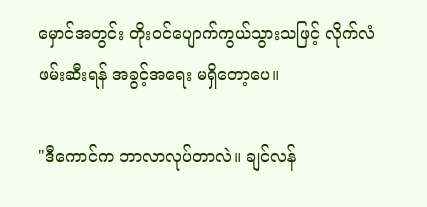မှောင်အတွင်း တိုးဝင်ပျောက်ကွယ်သွားသဖြင့် လိုက်လံဖမ်းဆီးရန် အခွင့်အရေး မရှိတော့ပေ။

"ဒီကောင်က ဘာလာလုပ်တာလဲ။ ချင်လန်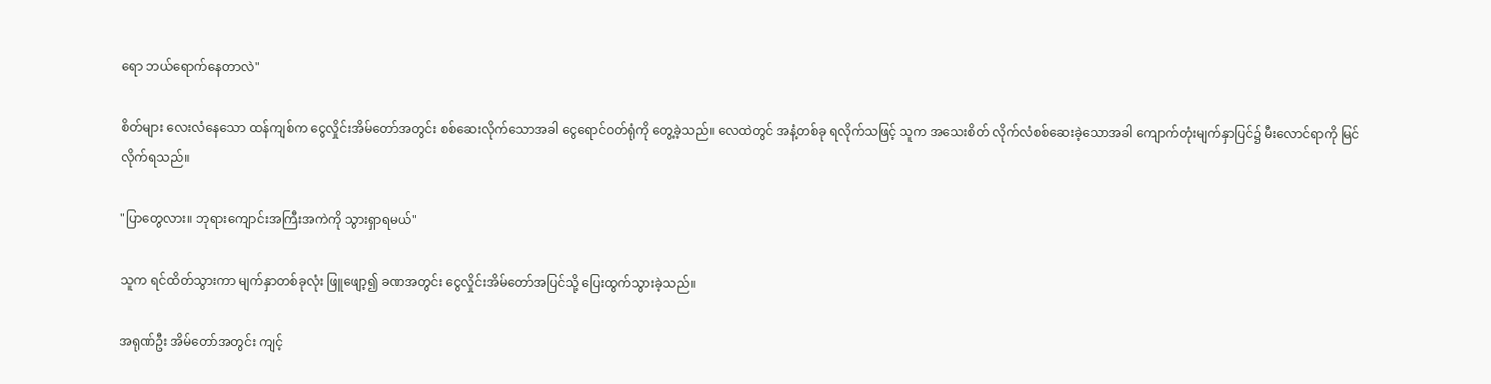ရော ဘယ်ရောက်နေတာလဲ"

စိတ်များ လေးလံနေသော ထန်ကျစ်က ငွေလှိုင်းအိမ်တော်အတွင်း စစ်ဆေးလိုက်သောအခါ ငွေရောင်ဝတ်ရုံကို တွေ့ခဲ့သည်။ လေထဲတွင် အနံ့တစ်ခု ရလိုက်သဖြင့် သူက အသေးစိတ် လိုက်လံစစ်ဆေးခဲ့သောအခါ ကျောက်တုံးမျက်နှာပြင်၌ မီးလောင်ရာကို မြင်လိုက်ရသည်။

"ပြာတွေလား။ ဘုရားကျောင်းအကြီးအကဲကို သွားရှာရမယ်"

သူက ရင်ထိတ်သွားကာ မျက်နှာတစ်ခုလုံး ဖြူဖျော့၍ ခဏအတွင်း ငွေလှိုင်းအိမ်တော်အပြင်သို့ ပြေးထွက်သွားခဲ့သည်။

အရုဏ်ဦး အိမ်တော်အတွင်း ကျင့်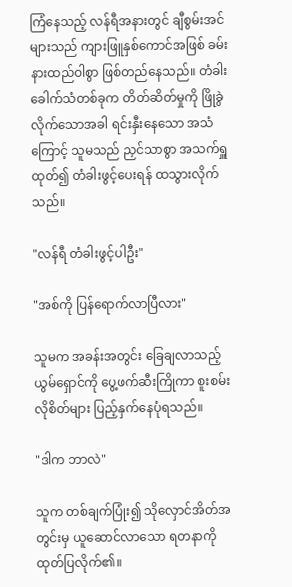ကြံနေသည့် လန်ရီအနားတွင် ချီစွမ်းအင်များသည် ကျားဖြူနှစ်ကောင်အဖြစ် ခမ်းနားထည်ဝါစွာ ဖြစ်တည်နေသည်။ တံခါးခေါက်သံတစ်ခုက တိတ်ဆိတ်မှုကို ဖြိုခွဲလိုက်သောအခါ ရင်းနှီးနေသော အသံကြောင့် သူမသည် ညှင်သာစွာ အသက်ရှူထုတ်၍ တံခါးဖွင့်ပေးရန် ထသွားလိုက်သည်။

"လန်ရီ တံခါးဖွင့်ပါဦး"

"အစ်ကို ပြန်ရောက်လာပြီလား"

သူမက အခန်းအတွင်း ခြေချလာသည့် ယွမ်ရှောင်ကို ပွေ့ဖက်ဆီးကြိုကာ စူးစမ်းလိုစိတ်များ ပြည့်နှက်နေပုံရသည်။

"ဒါက ဘာလဲ"

သူက တစ်ချက်ပြုံး၍ သိုလှောင်အိတ်အတွင်းမှ ယူဆောင်လာသော ရတနာကို ထုတ်ပြလိုက်၏။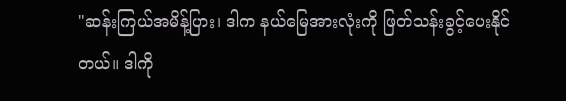"ဆန်းကြယ်အမိန့်ပြား၊ ဒါက နယ်မြေအားလုံးကို ဖြတ်သန်းခွင့်ပေးနိုင်တယ်။ ဒါကို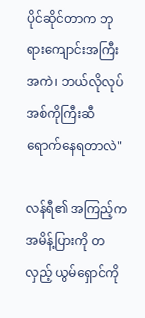ပိုင်ဆိုင်တာက ဘုရားကျောင်းအကြီးအကဲ၊ ဘယ်လိုလုပ် အစ်ကိုကြီးဆီ ရောက်နေရတာလဲ"

လန်ရီ၏ အကြည့်က အမိန့်ပြားကို တလှည့် ယွမ်ရှောင်ကို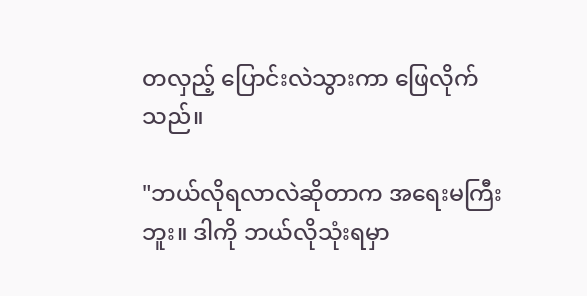တလှည့် ပြောင်းလဲသွားကာ ဖြေလိုက်သည်။

"ဘယ်လိုရလာလဲဆိုတာက အရေးမကြီးဘူး။ ဒါကို ဘယ်လိုသုံးရမှာ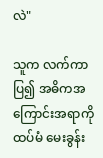လဲ"

သူက လက်ကာပြ၍ အဓိကအကြောင်းအရာကို ထပ်မံ မေးခွန်း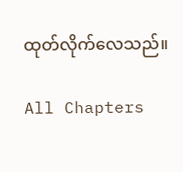ထုတ်လိုက်လေသည်။

All Chapters